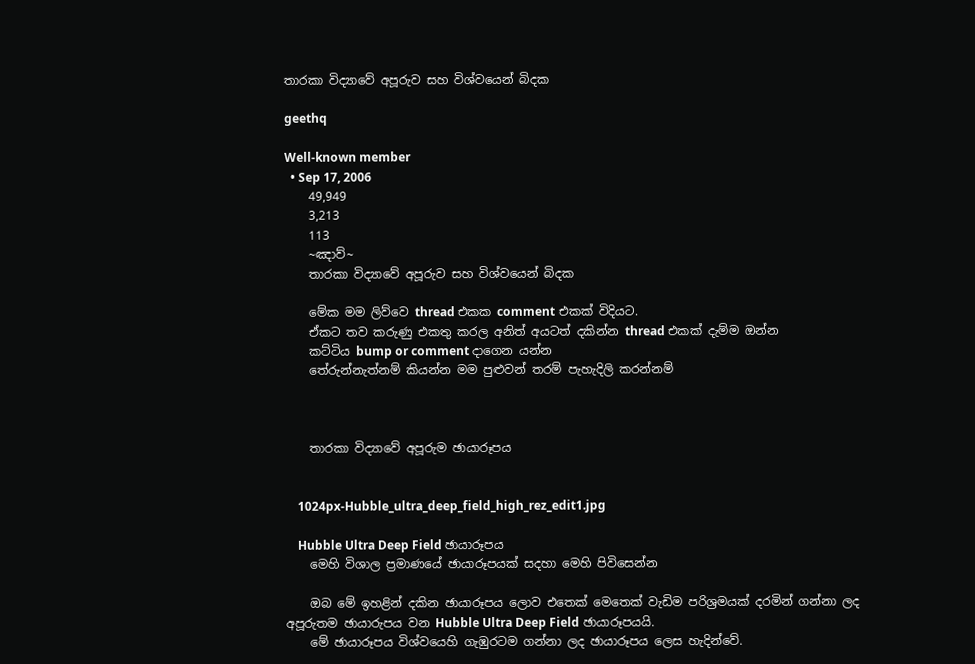තාරකා විද්‍යාවේ අපූරුව සහ විශ්වයෙන් බිදක

geethq

Well-known member
  • Sep 17, 2006
    49,949
    3,213
    113
    ~ඤාව්~
    තාරකා විද්‍යාවේ අපූරුව සහ විශ්වයෙන් බිදක

    මේක මම ලිව්වෙ thread එකක comment එකක් විදියට.
    ඒකට තව කරුණු එකතු කරල අනිත් අයටත් දකින්න thread එකක් දැම්ම ඔන්න
    කට්ටිය bump or comment දාගෙන යන්න
    තේරුන්නැත්නම් කියන්න මම පුළුවන් තරම් පැහැදිලි කරන්නම්



    තාරකා විද්‍යාවේ අපූරුම ඡායාරූපය


    1024px-Hubble_ultra_deep_field_high_rez_edit1.jpg

    Hubble Ultra Deep Field ඡායාරූපය
    මෙහි විශාල ප්‍රමාණයේ ඡායාරූපයක් සදහා මෙහි පිවිසෙන්න

    ඔබ මේ ඉහළින් දකින ඡායාරූපය ලොව එතෙක් මෙතෙක් වැඩිම පරිශ්‍රමයක් දරමින් ගන්නා ලද අපූරුතම ඡායාරුපය වන Hubble Ultra Deep Field ඡායාරූපයයි.
    මේ ඡායාරූපය විශ්වයෙහි ගැඹුරටම ගන්නා ලද ඡායාරූපය ලෙස හැදින්වේ.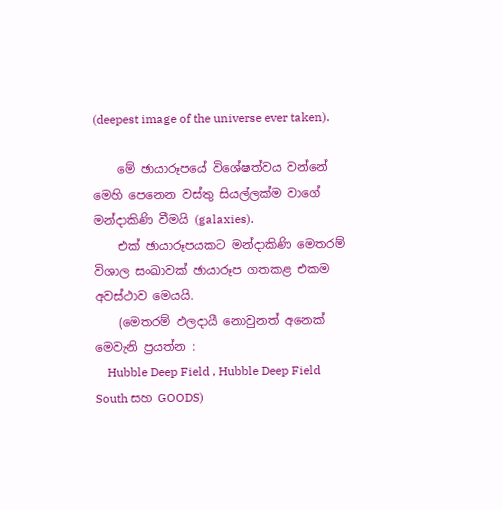(deepest image of the universe ever taken).

    මේ ඡායාරූපයේ විශේෂත්වය වන්නේ මෙහි පෙනෙන වස්තු සියල්ලක්ම වාගේ මන්දාකිණි වීමයි (galaxies).
    එක් ඡායාරූපයකට මන්දාකිණි මෙතරම් විශාල සංඛාවක් ඡායාරූප ගතකළ එකම අවස්ථාව මෙයයි.
    (මෙතරම් ඵලදායී නොවුනත් අනෙක් මෙවැනි ප්‍රයත්න :
    Hubble Deep Field , Hubble Deep Field South සහ GOODS)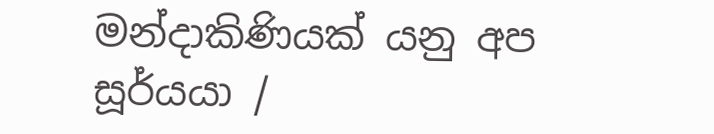මන්දාකිණියක් යනු අප සූර්යයා /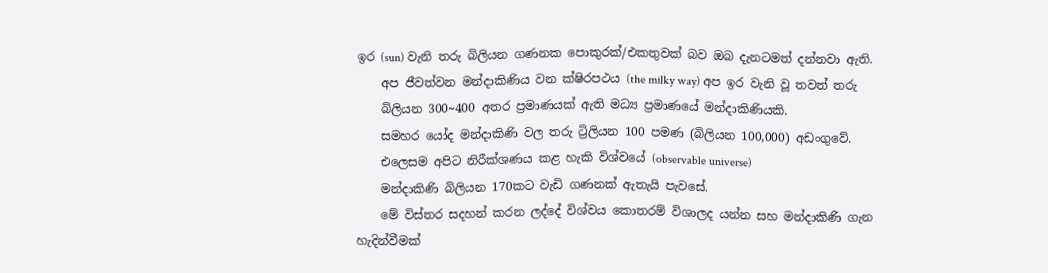ඉර (sun) වැනි තරු බිලියන ගණනක පොකුරක්/එකතුවක් බව ඔබ දැනටමත් දන්නවා ඇති.
    අප ජීවත්වන මන්දාකිණිය වන ක්ෂිරපථය (the milky way) අප ඉර වැනි වූ තවත් තරු
    බිලියන 300~400 අතර ප්‍රමාණයක් ඇති මධ්‍ය ප්‍රමාණයේ මන්දාකිණියකි.
    සමහර යෝද මන්දාකිණි වල තරු ට්‍රිලියන 100 පමණ (බිලියන 100,000) අඩංගුවේ.
    එලෙසම අපිට නිරීක්ශණය කළ හැකි විශ්වයේ (observable universe)
    මන්දාකිණි බිලියන 170කට වැඩි ගණනක් ඇතැයි පැවසේ.
    මේ විස්තර සදහන් කරන ලද්දේ විශ්වය කොතරම් විශාලද යන්න සහ මන්දාකිණි ගැන හැදින්වීමක්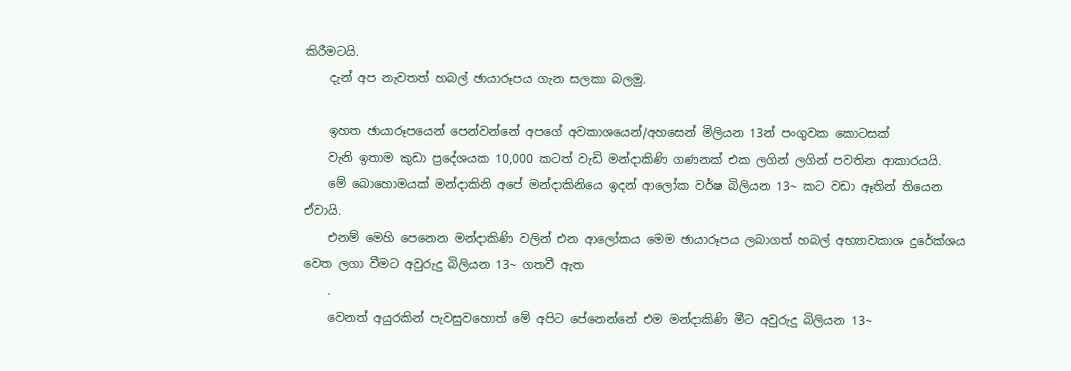කිරීමටයි.
    දැන් අප නැවතත් හබල් ඡායාරූපය ගැන සලකා බලමු.

    ඉහත ඡායාරූපයෙන් පෙන්වන්නේ අපගේ අවකාශයෙන්/අහසෙන් මිලියන 13න් පංගුවක කොටසක්
    වැනි ඉතාම කුඩා ප්‍රදේශයක 10,000 කටත් වැඩි මන්දාකිණි ගණනක් එක ලගින් ලගින් පවතින ආකාරයයි.
    මේ බොහොමයක් මන්දාකිනි අපේ මන්දාකිනියෙ ඉදන් ආලෝක වර්ෂ බිලියන 13~ කට වඩා ඈතින් තියෙන ඒවායි.
    එනම් මෙහි පෙනෙන මන්දාකිණි වලින් එන ආලෝකය මෙම ඡායාරූපය ලබාගත් හබල් අභ්‍යාවකාශ දුරේක්ශය වෙත ලගා වීමට අවුරුදු බිලියන 13~ ගතවී ඇත
    .
    වෙනත් අයුරකින් පැවසුවහොත් මේ අපිට පේනෙන්නේ එම මන්දාකිණි මීට අවුරුදු බිලියන 13~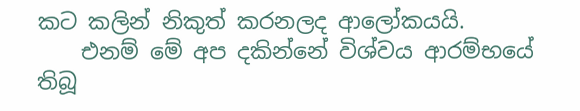කට කලින් නිකුත් කරනලද ආලෝකයයි.
    එනම් මේ අප දකින්නේ විශ්වය ආරම්භයේ තිබූ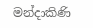මන්දාකිණි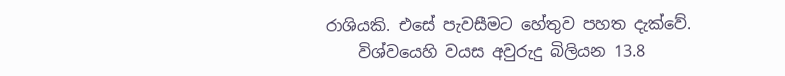රාශියකි. එසේ පැවසීමට හේතුව පහත දැක්වේ.
    විශ්වයෙහි වයස අවුරුදු බිලියන 13.8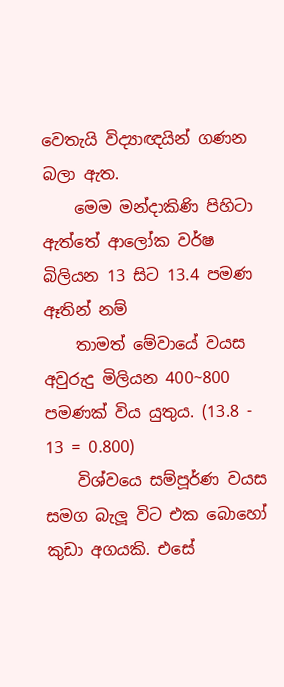වෙතැයි විද්‍යාඥයින් ගණන බලා ඇත.
    මෙම මන්දාකිණි පිහිටා ඇත්තේ ආලෝක වර්ෂ බිලියන 13 සිට 13.4 පමණ ඈතින් නම්
    තාමත් මේවායේ වයස අවුරුදු මිලියන 400~800 පමණක් විය යුතුය. (13.8 - 13 = 0.800)
    විශ්වයෙ සම්පූර්ණ වයස සමග බැලූ විට එක බොහෝ කුඩා අගයකි. එසේ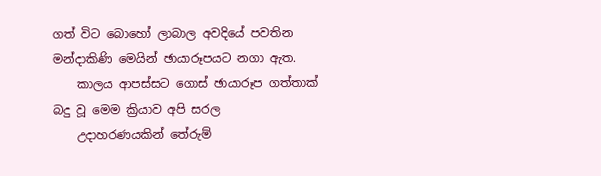ගත් විට බොහෝ ලාබාල අවදියේ පවතින මන්දාකිණි මෙයින් ඡායාරූපයට නගා ඇත.
    කාලය ආපස්සට ගොස් ඡායාරූප ගත්තාක් බදු වූ මෙම ක්‍රියාව අපි සරල
    උදාහරණයකින් තේරුම්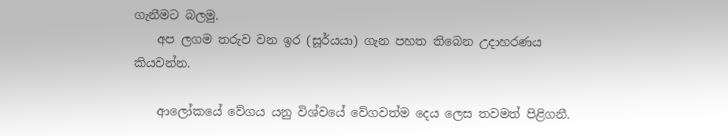ගැනීමට බලමු.
    අප ලගම තරුව වන ඉර (සූර්යයා) ගැන පහත තිබෙන උදාහරණය කියවන්න.

    ආලෝකයේ වේගය යනු විශ්වයේ වේගවත්ම දෙය ලෙස තවමත් පිළිගනී.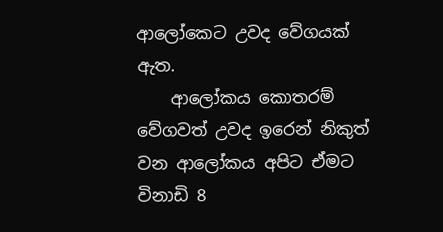ආලෝකෙට උවද වේගයක් ඇත.
    ආලෝකය කොතරම් වේගවත් උවද ඉරෙන් නිකුත් වන ආලෝකය අපිට ඒමට විනාඩි 8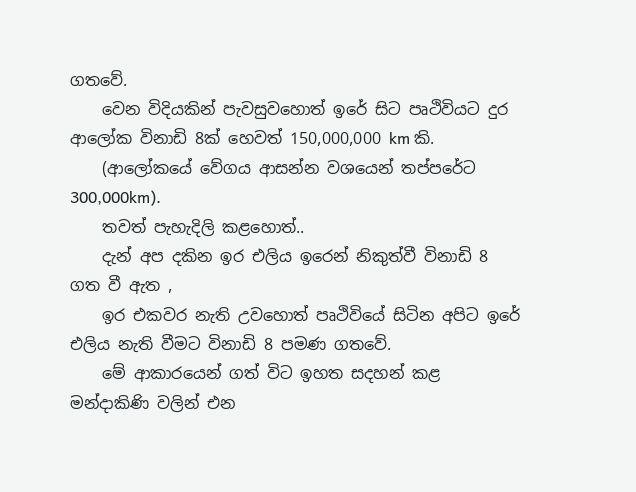ගතවේ.
    වෙන විදියකින් පැවසුවහොත් ඉරේ සිට පෘථිවියට දුර ආලෝක විනාඩි 8ක් හෙවත් 150,000,000 km කි.
    (ආලෝකයේ වේගය ආසන්න වශයෙන් තප්පරේට 300,000km).
    තවත් පැහැදිලි කළහොත්..
    දැන් අප දකින ඉර එලිය ඉරෙන් නිකුත්වී විනාඩි 8 ගත වී ඇත ,
    ඉර එකවර නැති උවහොත් පෘථිවියේ සිටින අපිට ඉරේ එලිය නැති වීමට විනාඩි 8 පමණ ගතවේ.
    මේ ආකාරයෙන් ගත් විට ඉහත සදහන් කළ මන්දාකිණි වලින් එන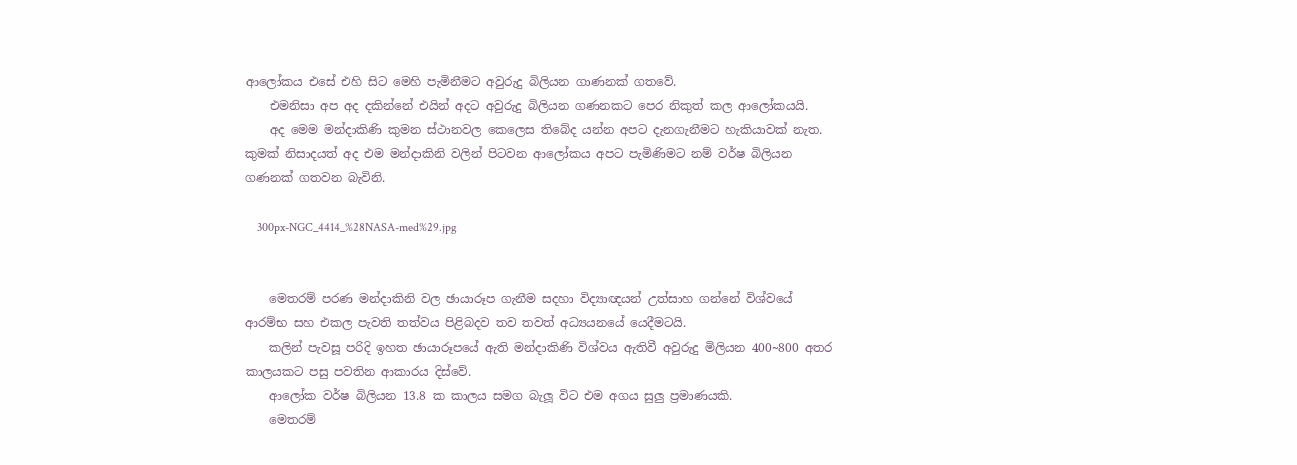ආලෝකය එසේ එහි සිට මෙහි පැමිනීමට අවුරුදු බිලියන ගාණනක් ගතවේ.
    එමනිසා අප අද දකින්නේ එයින් අදට අවුරුදු බිලියන ගණනකට පෙර නිකුත් කල ආලෝකයයි.
    අද මෙම මන්දාකිණි කුමන ස්ථානවල කෙලෙස තිබේද යන්න අපට දැනගැනීමට හැකියාවක් නැත. කුමක් නිසාදයත් අද එම මන්දාකිනි වලින් පිටවන ආලෝකය අපට පැමිණිමට නම් වර්ෂ බිලියන ගණනක් ගතවන බැවිනි.

    300px-NGC_4414_%28NASA-med%29.jpg


    මෙතරම් පරණ මන්දාකිනි වල ඡායාරූප ගැනීම සදහා විද්‍යාඥයන් උත්සාහ ගන්නේ විශ්වයේ ආරම්භ සහ එකල පැවති තත්වය පිළිබදව තව තවත් අධ්‍යයනයේ යෙදීමටයි.
    කලින් පැවසූ පරිදි ඉහත ඡායාරූපයේ ඇති මන්දාකිණි විශ්වය ඇතිවී අවුරුදු මිලියන 400~800 අතර කාලයකට පසු පවතින ආකාරය දිස්වේ.
    ආලෝක වර්ෂ බිලියන 13.8 ක කාලය සමග බැලූ විට එම අගය සුලු ප්‍රමාණයකි.
    මෙතරම්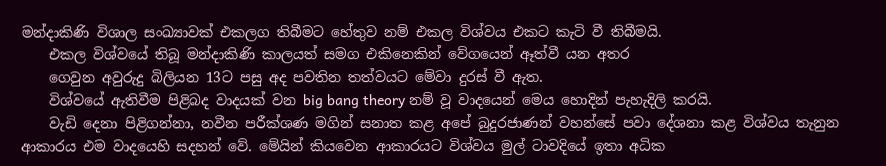මන්දාකිණි විශාල සංඛ්‍යාවක් එකලග තිබීමට හේතුව නම් එකල විශ්වය එකට කැටි වී තිබීමයි.
    එකල විශ්වයේ තිබූ මන්දාකිණි කාලයත් සමග එකිනෙකින් වේගයෙන් ඈත්වී යන අතර
    ගෙවුන අවුරුදු බිලියන 13ට පසු අද පවතින තත්වයට මේවා දුරස් වී ඇත.
    විශ්වයේ ඇතිවීම පිළිබද වාදයක් වන big bang theory නම් වූ වාදයෙන් මෙය හොදින් පැහැදිලි කරයි.
    වැඩි දෙනා පිළිගන්නා, නවීන පරීක්ශණ මගින් සනාත කළ අපේ බුදුරජාණන් වහන්සේ පවා දේශනා කළ විශ්වය තැනුන ආකාරය එම වාදයෙහි සදහන් වේ. මේයින් කියවෙන ආකාරයට විශ්වය මුල් ටාවදියේ ඉතා අධික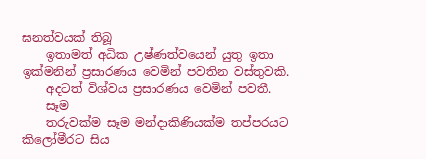ඝනත්වයක් තිබූ
    ඉතාමත් අධික උෂ්ණත්වයෙන් යුතු ඉතා ඉක්මනින් ප්‍රසාරණය වෙමින් පවතින වස්තුවකි.
    අදටත් විශ්වය ප්‍රසාරණය වෙමින් පවතී.
    සෑම
    තරුවක්ම සෑම මන්දාකිණියක්ම තප්පරයට කිලෝමීරට සිය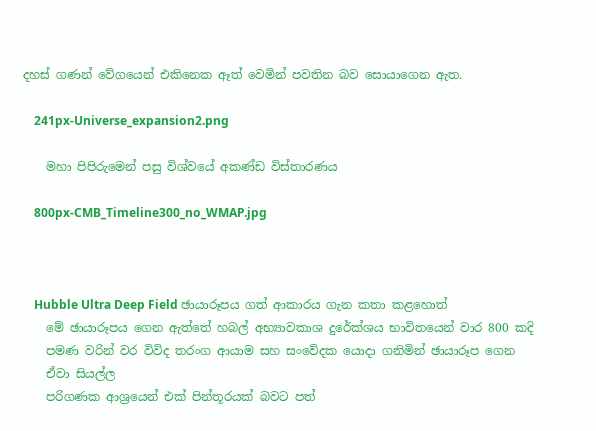දහස් ගණන් වේගයෙන් එකිනෙක ඈත් වෙමින් පවතින බව සොයාගෙන ඇත.

    241px-Universe_expansion2.png

    මහා පිපිරුමෙන් පසු විශ්වයේ අකණ්ඩ විස්තාරණය

    800px-CMB_Timeline300_no_WMAP.jpg



    Hubble Ultra Deep Field ඡායාරූපය ගත් ආකාරය ගැන කතා කළහොත්
    මේ ඡායාරූපය ගෙන ඇත්තේ හබල් අභ්‍යාවකාශ දුරේක්ශය භාවිතයෙන් වාර 800 කදි
    පමණ වරින් වර විවිද තරංග ආයාම සහ සංවේදක යොදා ගනිමින් ඡායාරූප ගෙන
    ඒවා සියල්ල
    පරිගණක ආශ්‍රයෙන් එක් පින්තූරයක් බවට පත්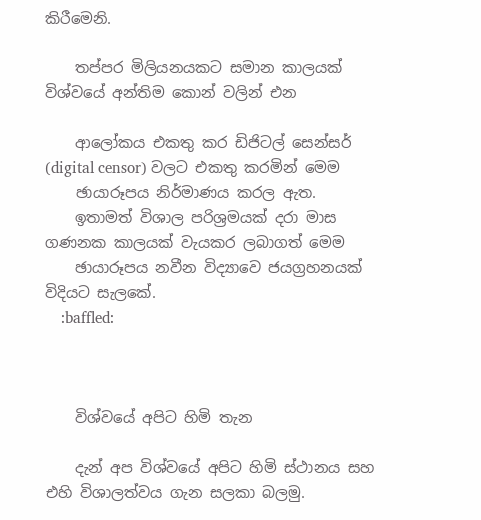කිරීමෙනි.

    තප්පර මිලියනයකට සමාන කාලයක් විශ්වයේ අන්තිම කොන් වලින් එන

    ආලෝකය එකතු කර ඩිජිටල් සෙන්සර් (digital censor) වලට එකතු කරමින් මෙම
    ඡායාරූපය නිර්මාණය කරල ඇත.
    ඉතාමත් විශාල පරිශ්‍රමයක් දරා මාස ගණනක කාලයක් වැයකර ලබාගත් මෙම
    ඡායාරූපය නවීන විද්‍යාවෙ ජයග්‍රහනයක් විදියට සැලකේ.
    :baffled:



    විශ්වයේ අපිට හිමි තැන

    දැන් අප විශ්වයේ අපිට හිමි ස්ථානය සහ එහි විශාලත්වය ගැන සලකා බලමු.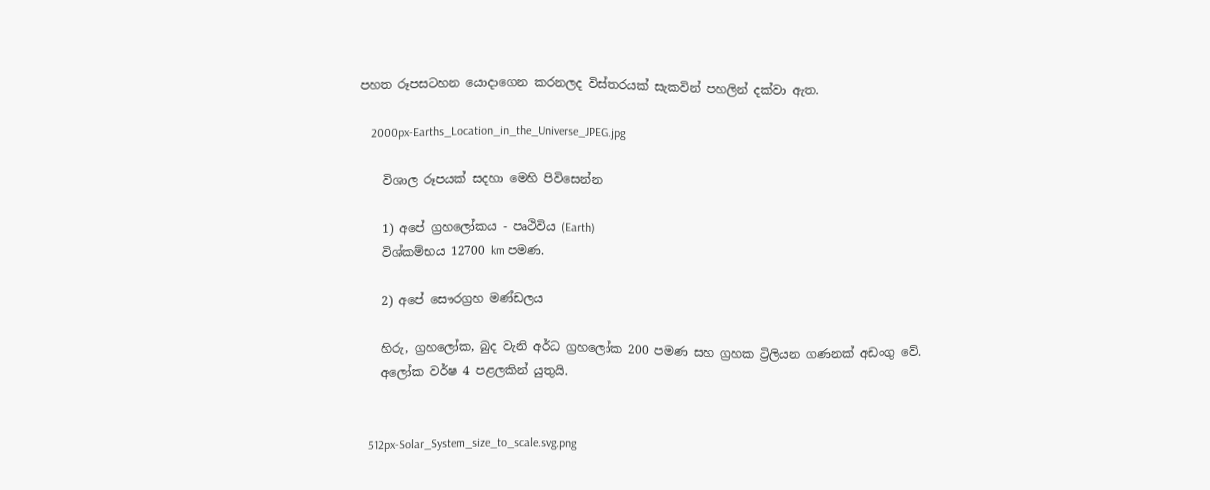පහත රූපසටහන යොදාගෙන කරනලද විස්තරයක් සැකවින් පහලින් දක්වා ඇත.

    2000px-Earths_Location_in_the_Universe_JPEG.jpg

    විශාල රූපයක් සදහා මෙහි පිවිසෙන්න

    1) අපේ ග්‍රහලෝකය - පෘථිවිය (Earth)
    විශ්කම්භය 12700 km පමණ.

    2) අපේ සෞරග්‍රහ මණ්ඩලය

    හිරු, ග්‍රහලෝක, බුද වැනි අර්ධ ග්‍රහලෝක 200 පමණ සහ ග්‍රහක ට්‍රිලියන ගණනක් අඩංගු වේ.
    අලෝක වර්ෂ 4 පළලකින් යුතුයි.


    512px-Solar_System_size_to_scale.svg.png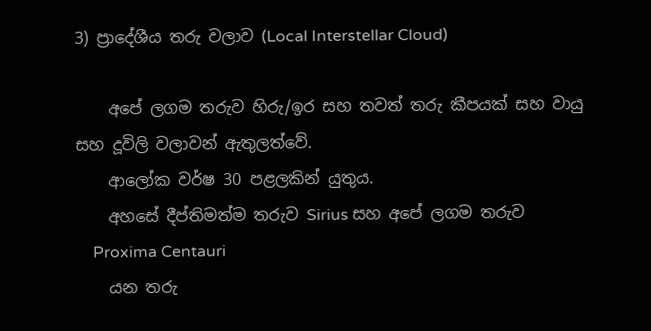3) ප්‍රාදේශීය තරු වලාව (Local Interstellar Cloud)

    අපේ ලගම තරුව හිරු/ඉර සහ තවත් තරු කීපයක් සහ වායු සහ දූවිලි වලාවන් ඇතුලත්වේ.
    ආලෝක වර්ෂ 30 පළලකින් යුතුය.
    අහසේ දීප්තිමත්ම තරුව Sirius සහ අපේ ලගම තරුව
    Proxima Centauri
    යන තරු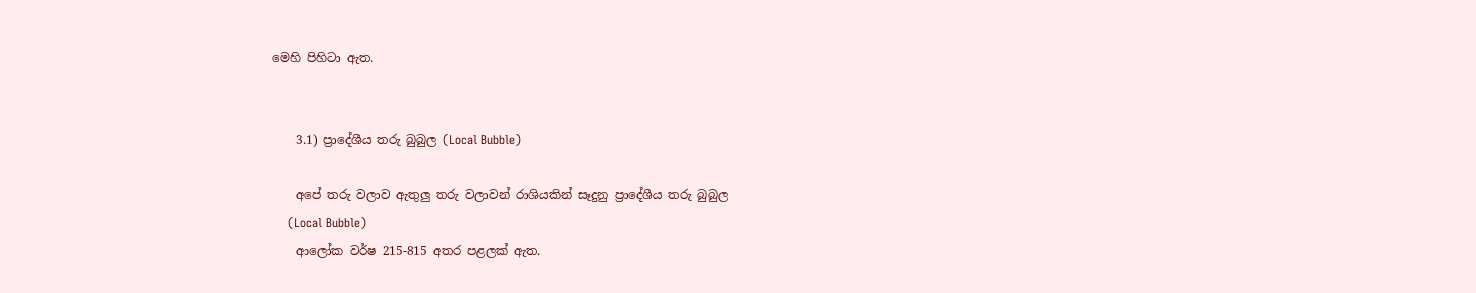මෙහි පිහිටා ඇත.


    3.1) ප්‍රාදේශීය තරු බුබුල (Local Bubble)

    අපේ තරු වලාව ඇතුලු තරු වලාවන් රාශියකින් සෑදුනු ප්‍රාදේශීය තරු බුබුල
    (Local Bubble)
    ආලෝක වර්ෂ 215-815 අතර පළලක් ඇත.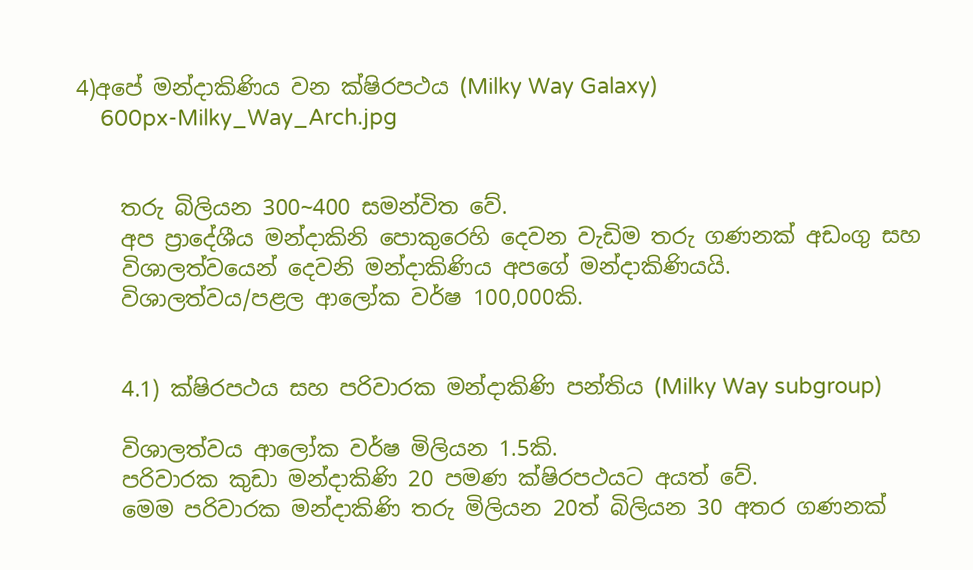4)අපේ මන්දාකිණිය වන ක්ෂිරපථය (Milky Way Galaxy)
    600px-Milky_Way_Arch.jpg


    තරු බිලියන 300~400 සමන්විත වේ.
    අප ප්‍රාදේශීය මන්දාකිනි පොකුරෙහි දෙවන වැඩිම තරු ගණනක් අඩංගු සහ
    විශාලත්වයෙන් දෙවනි මන්දාකිණිය අපගේ මන්දාකිණියයි.
    විශාලත්වය/පළල ආලෝක වර්ෂ 100,000කි.


    4.1) ක්ෂිරපථය සහ පරිවාරක මන්දාකිණි පන්තිය (Milky Way subgroup)

    විශාලත්වය ආලෝක වර්ෂ මිලියන 1.5කි.
    පරිවාරක කුඩා මන්දාකිණි 20 පමණ ක්ෂිරපථයට අයත් වේ.
    මෙම පරිවාරක මන්දාකිණි තරු මිලියන 20ත් බිලියන 30 අතර ගණනක්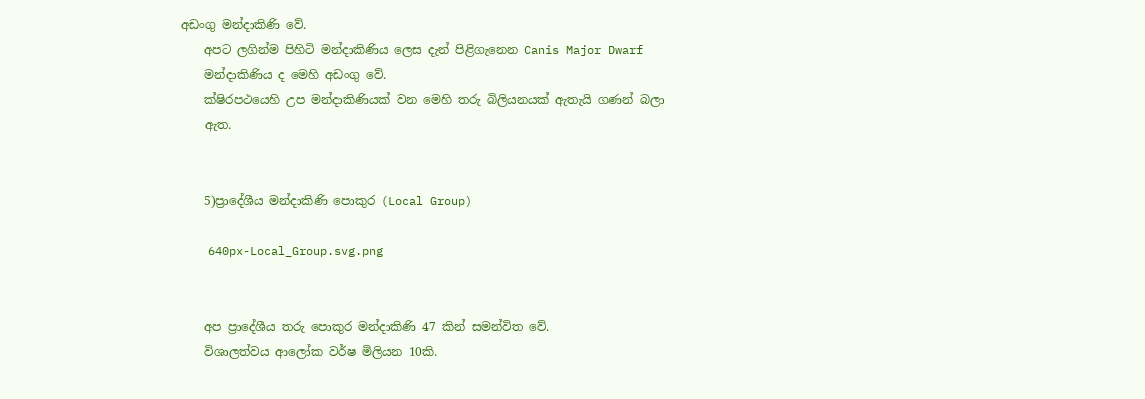අඩංගු මන්දාකිණි වේ.
    අපට ලගින්ම පිහිටි මන්දාකිණිය ලෙස දැන් පිළිගැනෙන Canis Major Dwarf
    මන්දාකිණිය ද මෙහි අඩංගු වේ.
    ක්ෂිරපථයෙහි උප මන්දාකිණියක් වන මෙහි තරු බිලියනයක් ඇතැයි ගණන් බලා
    ඇත.


    5)ප්‍රාදේශීය මන්දාකිණි පොකුර (Local Group)

    640px-Local_Group.svg.png


    අප ප්‍රාදේශීය තරු පොකුර මන්දාකිණි 47 කින් සමන්විත වේ.
    විශාලත්වය ආලෝක වර්ෂ මිලියන 10කි.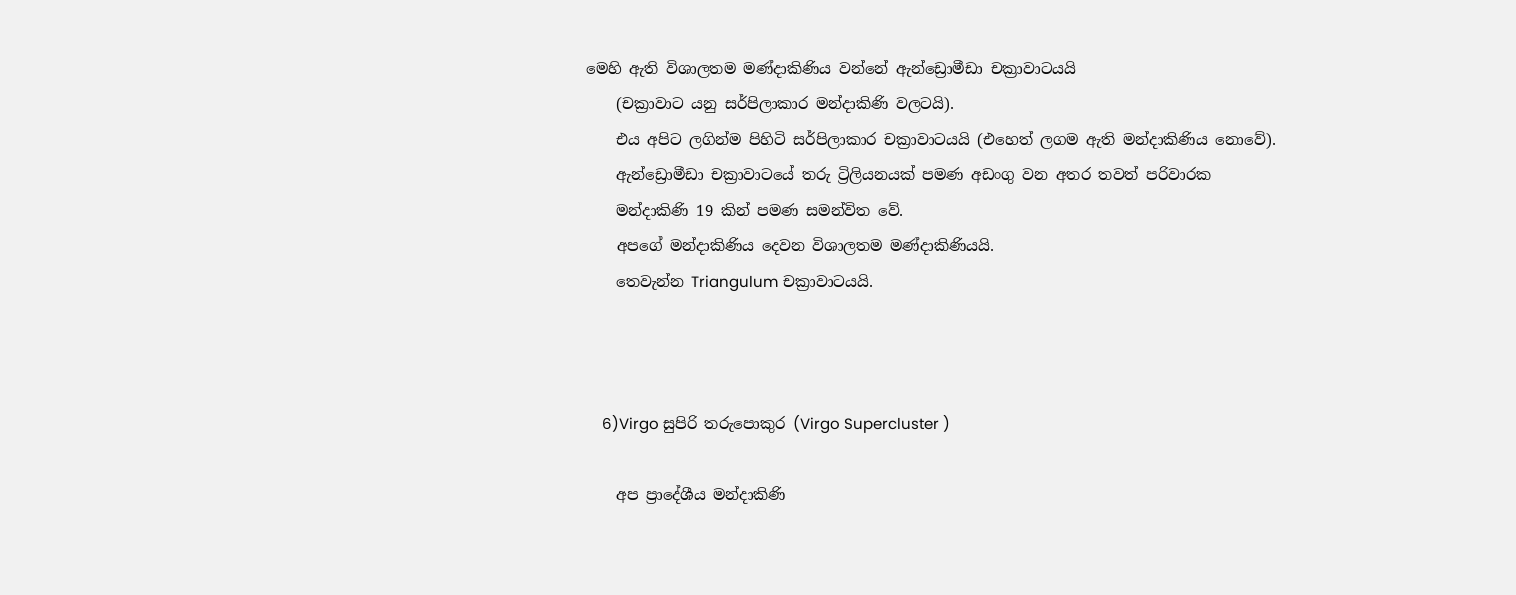මෙහි ඇති විශාලතම මණ්දාකිණිය වන්නේ ඇන්ඩ්‍රොමීඩා චක්‍රාවාටයයි
    (චක්‍රාවාට යනු සර්පිලාකාර මන්දාකිණි වලටයි).
    එය අපිට ලගින්ම පිහිටි සර්පිලාකාර චක්‍රාවාටයයි (එහෙත් ලගම ඇති මන්දාකිණිය නොවේ).
    ඇන්ඩ්‍රොමීඩා චක්‍රාවාටයේ තරු ට්‍රිලියනයක් පමණ අඩංගු වන අතර තවත් පරිවාරක
    මන්දාකිණි 19 කින් පමණ සමන්විත වේ.
    අපගේ මන්දාකිණිය දෙවන විශාලතම මණ්දාකිණියයි.
    තෙවැන්න Triangulum චක්‍රාවාටයයි.



    6)Virgo සුපිරි තරුපොකුර (Virgo Supercluster )

    අප ප්‍රාදේශීය මන්දාකිණි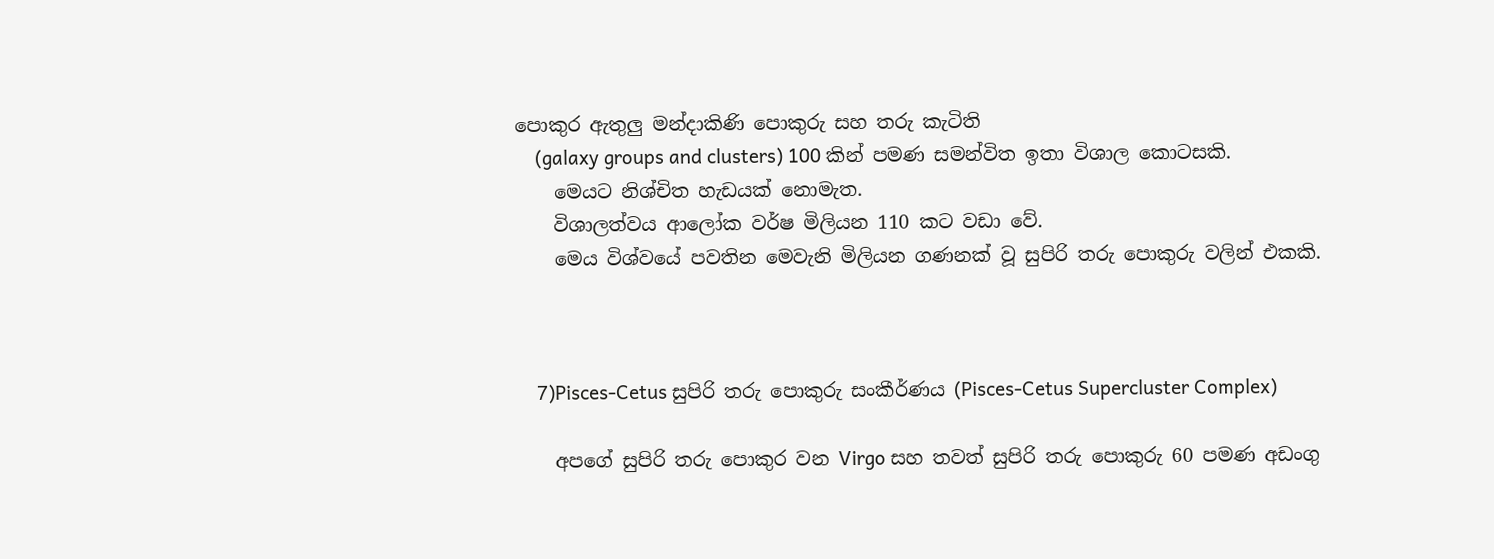පොකුර ඇතුලු මන්දාකිණි පොකුරු සහ තරු කැටිති
    (galaxy groups and clusters) 100 කින් පමණ සමන්විත ඉතා විශාල කොටසකි.
    මෙයට නිශ්චිත හැඩයක් නොමැත.
    විශාලත්වය ආලෝක වර්ෂ මිලියන 110 කට වඩා වේ.
    මෙය විශ්වයේ පවතින මෙවැනි මිලියන ගණනක් වූ සුපිරි තරු පොකුරු වලින් එකකි.



    7)Pisces-Cetus සුපිරි තරු පොකුරු සංකීර්ණය (Pisces-Cetus Supercluster Complex)

    අපගේ සුපිරි තරු පොකුර වන Virgo සහ තවත් සුපිරි තරු පොකුරු 60 පමණ අඩංගු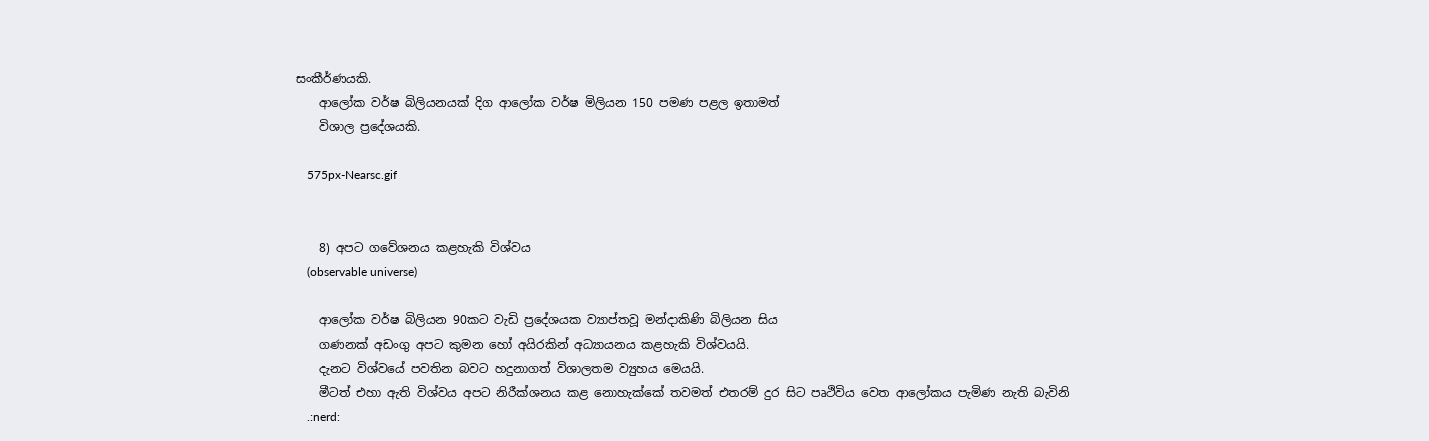සංකීර්ණයකි.
    ආලෝක වර්ෂ බිලියනයක් දිග ආලෝක වර්ෂ මිලියන 150 පමණ පළල ඉතාමත්
    විශාල ප්‍රදේශයකි.

    575px-Nearsc.gif


    8) අපට ගවේශනය කළහැකි විශ්වය
    (observable universe)

    ආලෝක වර්ෂ බිලියන 90කට වැඩි ප්‍රදේශයක ව්‍යාප්තවූ මන්දාකිණි බිලියන සිය
    ගණනක් අඩංගු අපට කුමන හෝ අයිරකින් අධ්‍යායනය කළහැකි විශ්වයයි.
    දැනට විශ්වයේ පවතින බවට හදුනාගත් විශාලතම ව්‍යුහය මෙයයි.
    මීටත් එහා ඇති විශ්වය අපට නිරීක්ශනය කළ නොහැක්කේ තවමත් එතරම් දුර සිට පෘථිවිය වෙත ආලෝකය පැමිණ නැති බැවිනි
    .:nerd: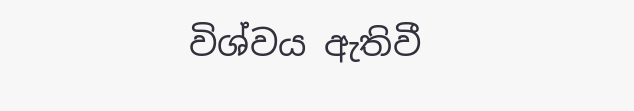විශ්වය ඇතිවී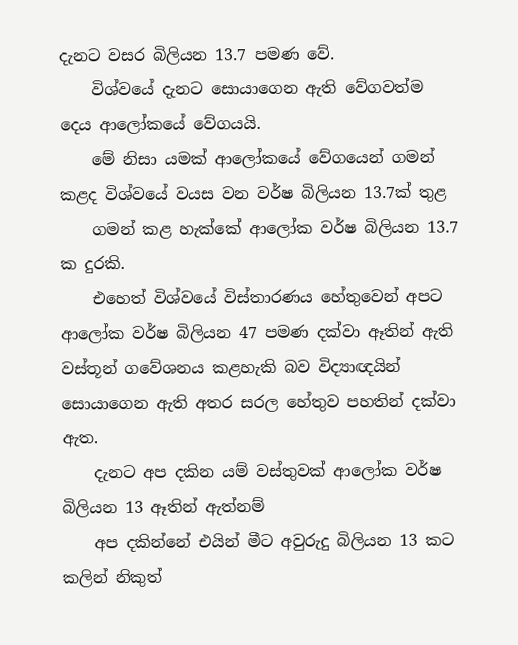දැනට වසර බිලියන 13.7 පමණ වේ.
    විශ්වයේ දැනට සොයාගෙන ඇති වේගවත්ම දෙය ආලෝකයේ වේගයයි.
    මේ නිසා යමක් ආලෝකයේ වේගයෙන් ගමන් කළද විශ්වයේ වයස වන වර්ෂ බිලියන 13.7ක් තුළ
    ගමන් කළ හැක්කේ ආලෝක වර්ෂ බිලියන 13.7 ක දුරකි.
    එහෙත් විශ්වයේ විස්තාරණය හේතුවෙන් අපට ආලෝක වර්ෂ බිලියන 47 පමණ දක්වා ඈතින් ඇති වස්තූන් ගවේශනය කළහැකි බව විද්‍යාඥයින් සොයාගෙන ඇති අතර සරල හේතුව පහතින් දක්වා ඇත.
    දැනට අප දකින යම් වස්තුවක් ආලෝක වර්ෂ බිලියන 13 ඈතින් ඇත්නම්
    අප දකින්නේ එයින් මීට අවුරුදු බිලියන 13 කට කලින් නිකුත්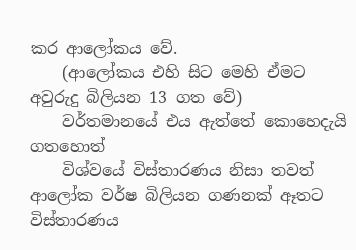කර ආලෝකය වේ.
    (ආලෝකය එහි සිට මෙහි ඒමට අවුරුදු බිලියන 13 ගත වේ)
    වර්තමානයේ එය ඇත්තේ කොහෙදැයි ගතහොත්
    විශ්වයේ විස්තාරණය නිසා තවත් ආලෝක වර්ෂ බිලියන ගණනක් ඈතට විස්තාරණය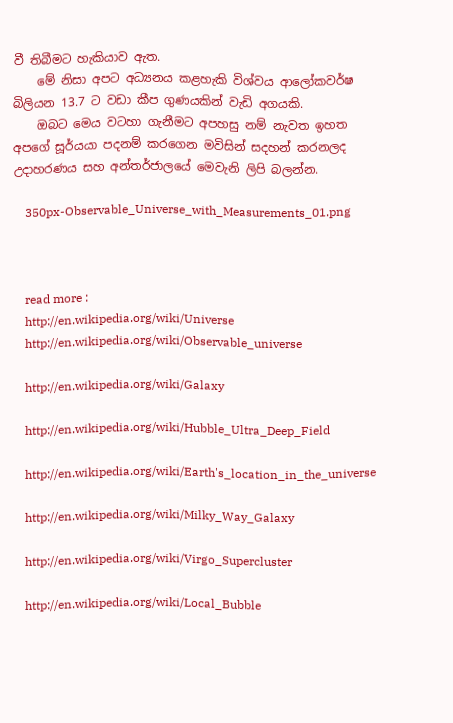වී තිබීමට හැකියාව ඇත.
    මේ නිසා අපට අධ්‍යනය කළහැකි විශ්වය ආලෝකවර්ෂ බිලියන 13.7 ට වඩා කීප ගුණයකින් වැඩි අගයකි.
    ඔබට මෙය වටහා ගැනීමට අපහසු නම් නැවත ඉහත අපගේ සූර්යයා පදනම් කරගෙන මවිසින් සදහන් කරනලද උදාහරණය සහ අන්තර්ජාලයේ මෙවැනි ලිපි බලන්න.

    350px-Observable_Universe_with_Measurements_01.png



    read more :
    http://en.wikipedia.org/wiki/Universe
    http://en.wikipedia.org/wiki/Observable_universe

    http://en.wikipedia.org/wiki/Galaxy

    http://en.wikipedia.org/wiki/Hubble_Ultra_Deep_Field

    http://en.wikipedia.org/wiki/Earth's_location_in_the_universe

    http://en.wikipedia.org/wiki/Milky_Way_Galaxy

    http://en.wikipedia.org/wiki/Virgo_Supercluster

    http://en.wikipedia.org/wiki/Local_Bubble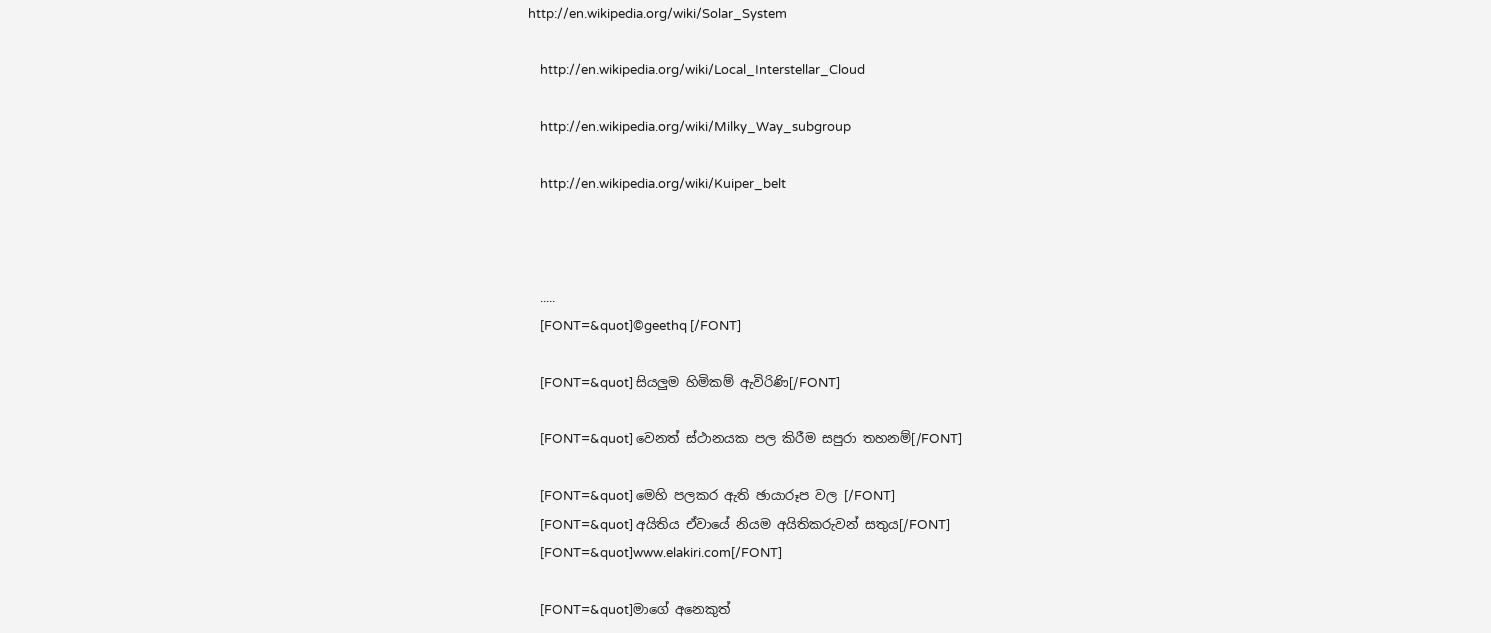http://en.wikipedia.org/wiki/Solar_System

    http://en.wikipedia.org/wiki/Local_Interstellar_Cloud

    http://en.wikipedia.org/wiki/Milky_Way_subgroup

    http://en.wikipedia.org/wiki/Kuiper_belt



    .....
    [FONT=&quot]©geethq [/FONT]

    [FONT=&quot] සියලුම හිමිකම් ඇවිරිණි[/FONT]

    [FONT=&quot] වෙනත් ස්ථානයක පල කිරීම සපුරා තහනම්[/FONT]

    [FONT=&quot] මෙහි පලකර ඇති ඡායාරූප වල [/FONT]
    [FONT=&quot] අයිතිය ඒවායේ නියම අයිතිකරුවන් සතුය[/FONT]
    [FONT=&quot]www.elakiri.com[/FONT]

    [FONT=&quot]මාගේ අනෙකුත්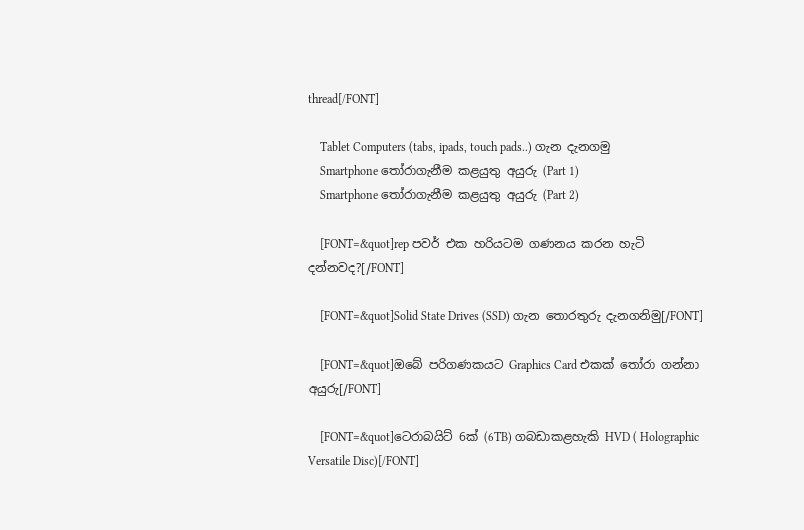thread[/FONT]

    Tablet Computers (tabs, ipads, touch pads..) ගැන දැනගමු
    Smartphone තෝරාගැනීම කළයුතු අයුරු (Part 1)
    Smartphone තෝරාගැනීම කළයුතු අයුරු (Part 2)

    [FONT=&quot]rep පවර් එක හරියටම ගණනය කරන හැටි දන්නවද?[/FONT]

    [FONT=&quot]Solid State Drives (SSD) ගැන තොරතුරු දැනගනිමු[/FONT]

    [FONT=&quot]ඔබේ පරිගණකයට Graphics Card එකක් තෝරා ගන්නා අයුරු[/FONT]

    [FONT=&quot]ටෙරාබයිට් 6ක් (6TB) ගබඩාකළහැකි HVD ( Holographic Versatile Disc)[/FONT]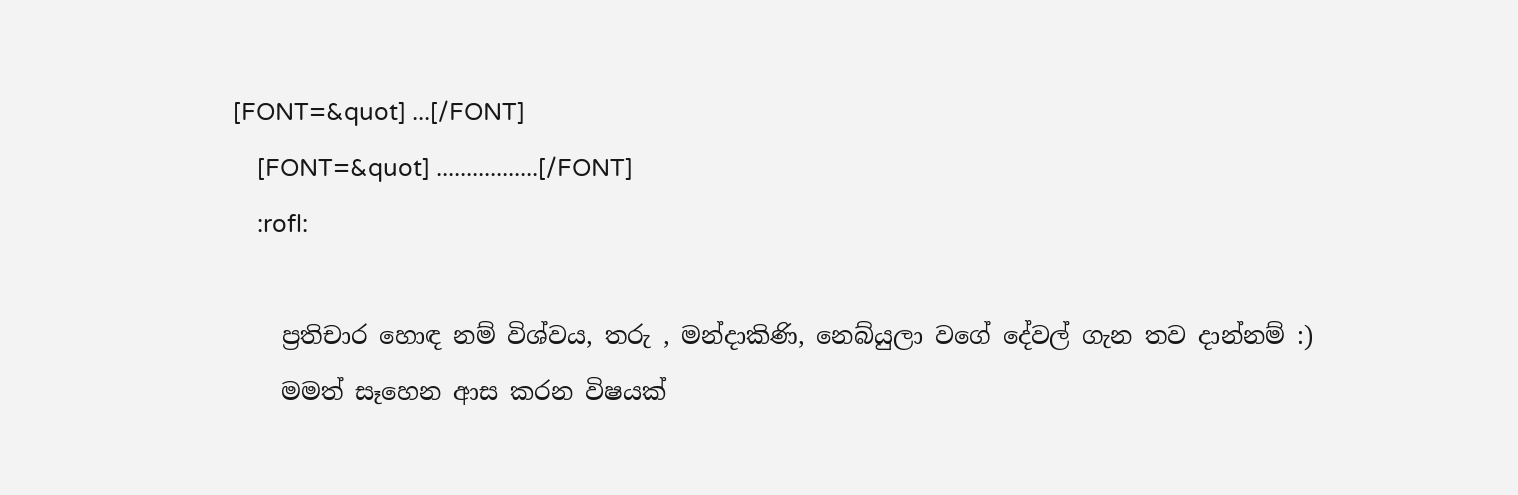[FONT=&quot] ...[/FONT]
    [FONT=&quot] .................[/FONT]
    :rofl:

    ප්‍රතිචාර හොඳ නම් විශ්වය, තරු , මන්දාකිණි, නෙබ්යුලා වගේ දේවල් ගැන තව දාන්නම් :)
    මමත් සෑහෙන ආස කරන විෂයක්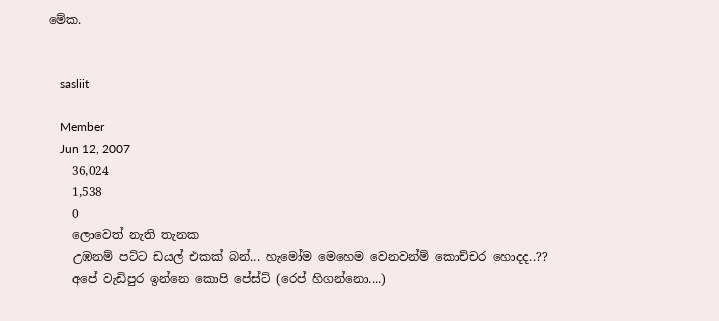මේක.


    sasliit

    Member
    Jun 12, 2007
    36,024
    1,538
    0
    ලොවෙත් නැති තැනක
    උඹනම් පට්ට ඩයල් එකක් බන්... හැමෝම මෙහෙම වෙනවන්ම් කොච්චර හොදද..??
    අපේ වැඩිපුර ඉන්නෙ කොපි පේස්ට් (රෙප් හිගන්නො....)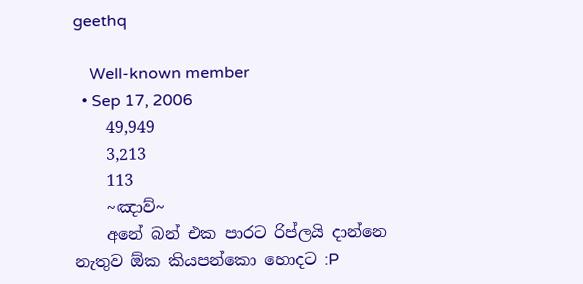geethq

    Well-known member
  • Sep 17, 2006
    49,949
    3,213
    113
    ~ඤාව්~
    අනේ බන් එක පාරට රිප්ලයි දාන්නෙ නැතුව ඕක කියපන්කො හොදට :P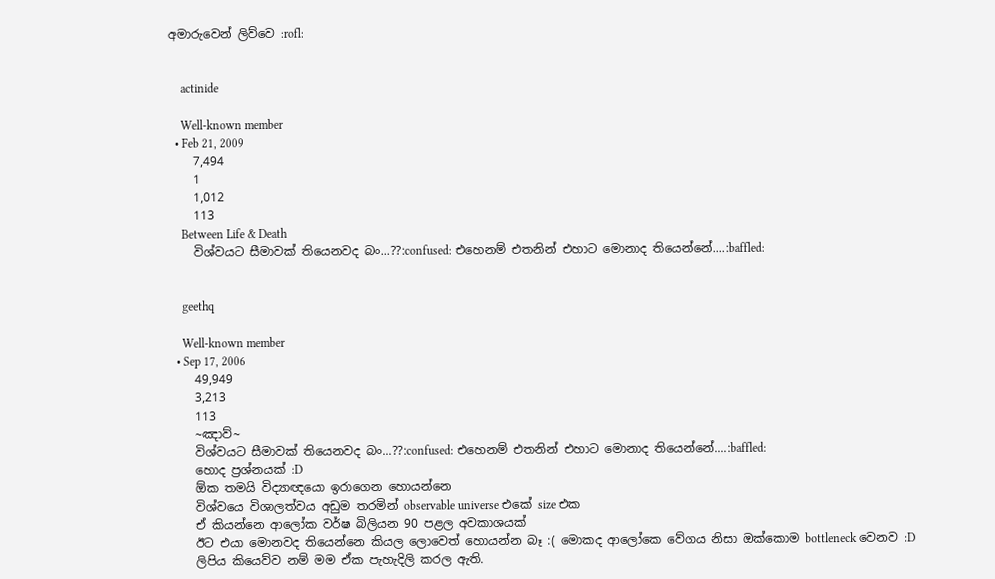අමාරුවෙන් ලිව්වෙ :rofl:


    actinide

    Well-known member
  • Feb 21, 2009
    7,494
    1
    1,012
    113
    Between Life & Death
    විශ්වයට සීමාවක් තියෙනවද බං...??:confused: එහෙනම් එතනින් එහාට මොනාද තියෙන්නේ....:baffled:


    geethq

    Well-known member
  • Sep 17, 2006
    49,949
    3,213
    113
    ~ඤාව්~
    විශ්වයට සීමාවක් තියෙනවද බං...??:confused: එහෙනම් එතනින් එහාට මොනාද තියෙන්නේ....:baffled:
    හොද ප්‍රශ්නයක් :D
    ඕක තමයි විද්‍යාඥයො ඉරාගෙන හොයන්නෙ
    විශ්වයෙ විශාලත්වය අඩුම තරමින් observable universe එකේ size එක
    ඒ කියන්නෙ ආලෝක වර්ෂ බිලියන 90 පළල අවකාශයක්
    ඊට එයා මොනවද තියෙන්නෙ කියල ලොවෙත් හොයන්න බෑ :( මොකද ආලෝකෙ වේගය නිසා ඔක්කොම bottleneck වෙනව :D
    ලිපිය කියෙව්ව නම් මම ඒක පැහැදිලි කරල ඇති.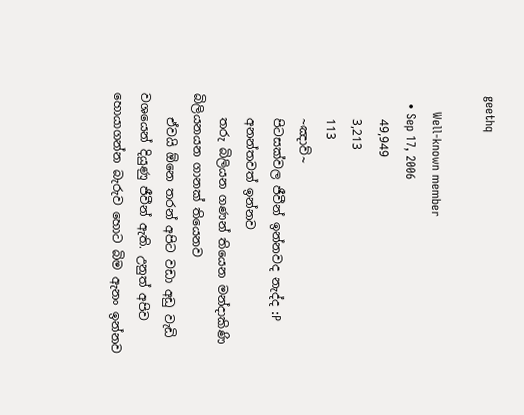geethq

    Well-known member
  • Sep 17, 2006
    49,949
    3,213
    113
    ~ඤාව්~
    පිටසක්වල ජීවීන් ඉන්නවද නැද්ද :P
    අනන්තවත් ඉන්නව
    තරු බිලියන ගණන් තියෙන මන්දාකිණි බිලියනයන ගානක් තියෙනව
    ඒවයි ඕනෙ තරන් අපිට වඩා අඩු වැඩි වශයෙන් දියුණු ජීවීන් ඇති. උනුත් අපිව හොයාගන්න බැරුව හොට බිම ඇනං ඉන්නව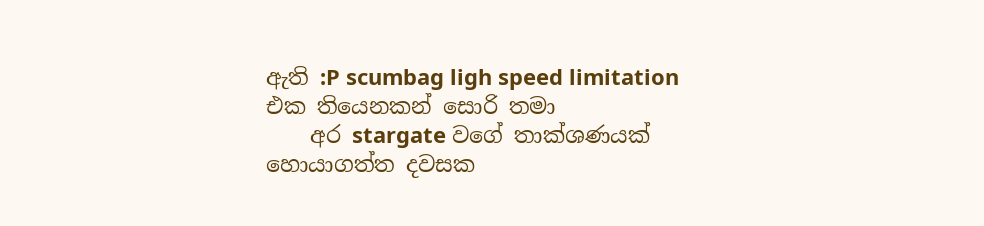ඇති :P scumbag ligh speed limitation එක තියෙනකන් සොරි තමා
    අර stargate වගේ තාක්ශණයක් හොයාගත්ත දවසක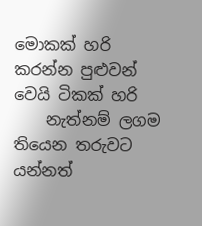මොකක් හරි කරන්න පුළුවන් වෙයි ටිකක් හරි
    නැත්නම් ලගම තියෙන තරුවට යන්නත්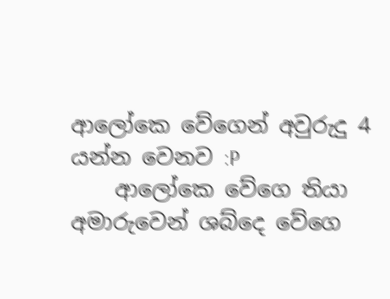ආලෝකෙ වේගෙන් අවුරුදු 4 යන්න වෙනව :P
    ආලෝකෙ වේගෙ තියා අමාරුවෙන් ශබ්දෙ වේගෙ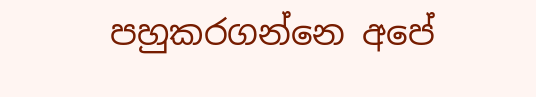පහුකරගන්නෙ අපේ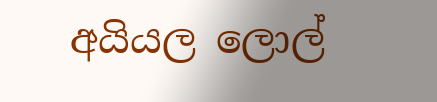අයියල ලොල්